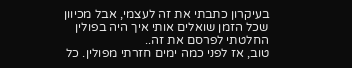בעיקרון כתבתי את זה לעצמי, אבל מכיוון שכל הזמן שואלים אותי איך היה בפולין החלטתי לפרסם את זה..
טוב, אז לפני כמה ימים חזרתי מפולין. כל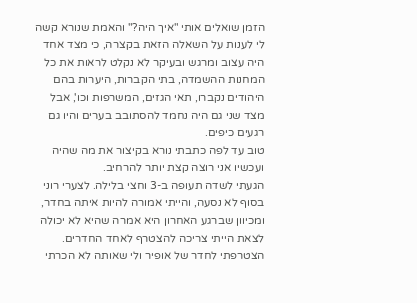הזמן שואלים אותי "איך היה?" והאמת שנורא קשה לי לענות על השאלה הזאת בקצרה, כי מצד אחד היה עצוב ומרגש ובעיקר לא נקלט לראות את כל המחנות ההשמדה, בתי הקברות, היערות בהם היהודים נקברו, תאי הגזים, המשרפות וכו', אבל מצד שני גם היה נחמד להסתובב בערים והיו גם רגעים כיפים.
טוב עד לפה כתבתי נורא בקיצור את מה שהיה ועכשיו אני רוצה קצת יותר להרחיב.
הגעתי לשדה תעופה ב-3 וחצי בלילה. לצערי רוני בסוף לא נסעה, והייתי אמורה להיות איתה בחדר, ומכיוון שברגע האחרון היא אמרה שהיא לא יכולה לצאת הייתי צריכה להצטרף לאחד החדרים. הצטרפתי לחדר של אופיר ולי שאותה לא הכרתי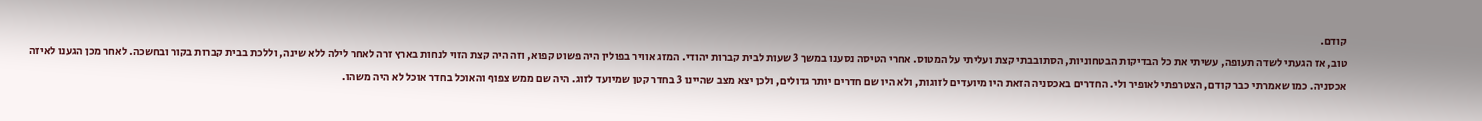קודם.
טוב, אז הגעתי לשדה תעופה, עשיתי את כל הבדיקות הבטחוניות, הסתובבתי קצת ועליתי על המטוס. אחרי הטיסה נסענו במשך 3 שעות לבית קברות יהודי. המזג אוויר בפולין היה פשוט קפוא, וזה היה קצת הזוי לנחות בארץ זרה לאחר לילה ללא שינה, וללכת בבית קברות בקור ובחשכה. לאחר מכן הגענו לאיזה אכסניה. כמו שאמרתי כבר קודם, הצטרפתי לאופיר ולי. החדרים באכסניה הזאת היו מיועדים לזוגות, ולא היו שם חדרים יותר גדולים, ולכן יצא מצב שהיינו 3 בחדר קטן שמיועד לזוג. היה שם ממש צפוף והאוכל בחדר אוכל לא היה משהו.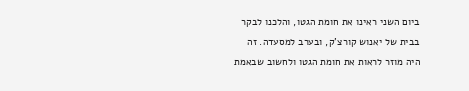ביום השני ראינו את חומת הגטו, והלכנו לבקר בבית של יאנוש קורצ'ק, ובערב למסעדה. זה היה מוזר לראות את חומת הגטו ולחשוב שבאמת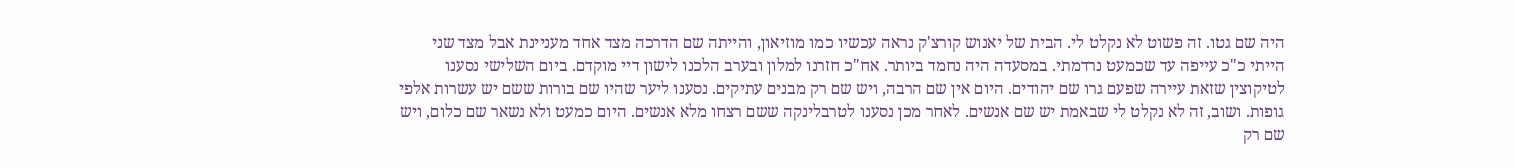היה שם גטו. זה פשוט לא נקלט לי. הבית של יאנוש קורצ'ק נראה עכשיו כמו מוזיאון, והייתה שם הדרכה מצד אחד מעניינת אבל מצד שני הייתי כ"כ עייפה עד שכמעט נרדמתי. במסעדה היה נחמד ביותר. אח"כ חזרנו למלון ובערב הלכנו לישון דיי מוקדם. ביום השלישי נסענו לטיקוצין שזאת עיירה שפעם גרו שם יהודים. היום אין שם הרבה, ויש שם רק מבנים עתיקים. נסענו ליער שהיו שם בורות ששם יש עשרות אלפי גופות. ושוב, זה לא נקלט לי שבאמת יש שם אנשים. לאחר מכן נסענו לטרבלינקה ששם רצחו מלא אנשים. היום כמעט ולא נשאר שם כלום, ויש שם רק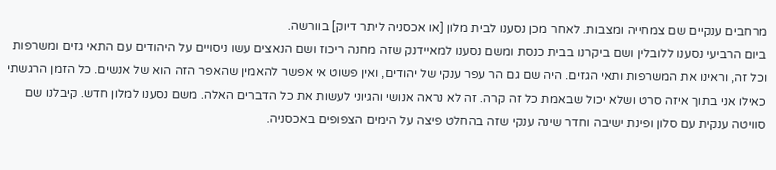מרחבים ענקיים שם צמחייה ומצבות. לאחר מכן נסענו לבית מלון [או אכסניה ליתר דיוק] בוורשה.
ביום הרביעי נסענו ללובלין ושם ביקרנו בבית כנסת ומשם נסענו למאיידנק שזה מחנה ריכוז ושם הנאצים עשו ניסויים על היהודים עם התאי גזים ומשרפות וכל זה, וראינו את המשרפות ותאי הגזים. היה שם גם הר עפר ענקי של יהודים, ואין פשוט אי אפשר להאמין שהאפר הזה הוא של אנשים. כל הזמן הרגשתי כאילו אני בתוך איזה סרט ושלא יכול שבאמת כל זה קרה. זה לא נראה אנושי והגיוני לעשות את כל הדברים האלה. משם נסענו למלון חדש. קיבלנו שם סוויטה ענקית עם סלון ופינת ישיבה וחדר שינה ענקי שזה בהחלט פיצה על הימים הצפופים באכסניה.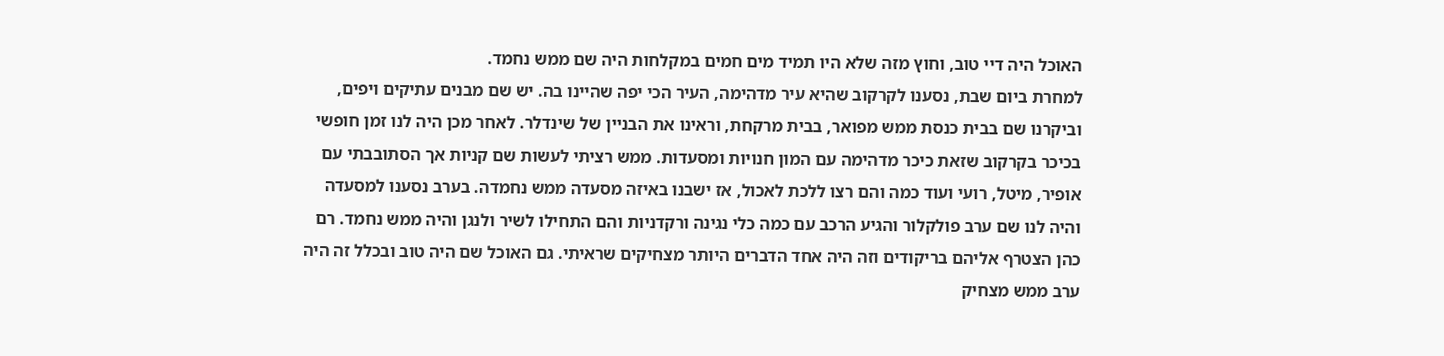האוכל היה דיי טוב, וחוץ מזה שלא היו תמיד מים חמים במקלחות היה שם ממש נחמד.
למחרת ביום שבת, נסענו לקרקוב שהיא עיר מדהימה, העיר הכי יפה שהיינו בה. יש שם מבנים עתיקים ויפים, וביקרנו שם בבית כנסת ממש מפואר, בבית מרקחת, וראינו את הבניין של שינדלר. לאחר מכן היה לנו זמן חופשי בכיכר בקרקוב שזאת כיכר מדהימה עם המון חנויות ומסעדות. ממש רציתי לעשות שם קניות אך הסתובבתי עם אופיר, מיטל, רועי ועוד כמה והם רצו ללכת לאכול, אז ישבנו באיזה מסעדה ממש נחמדה. בערב נסענו למסעדה והיה לנו שם ערב פולקלור והגיע הרכב עם כמה כלי נגינה ורקדניות והם התחילו לשיר ולנגן והיה ממש נחמד. רם כהן הצטרף אליהם בריקודים וזה היה אחד הדברים היותר מצחיקים שראיתי. גם האוכל שם היה טוב ובכלל זה היה ערב ממש מצחיק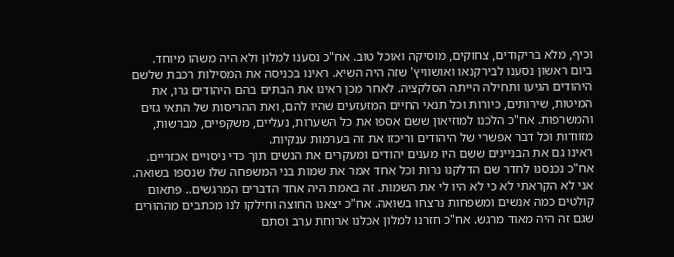וכיף, מלא בריקודים, צחוקים, מוסיקה ואוכל טוב. אח"כ נסענו למלון ולא היה משהו מיוחד.
ביום ראשון נסענו לבירקנאו ואושוויץ' שזה היה השיא. ראינו בכניסה את המסילות רכבת שלשם היהודים הגיעו ותחילה הייתה הסלקציה. לאחר מכן ראינו את הבתים בהם היהודים גרו, את המיטות, שירותים, כיורות וכל תנאי החיים המזעזעים שהיו להם, ואת ההריסות של התאי גזים והמשרפות. אח"כ הלכנו למוזיאון ששם אספו את כל השערות, נעליים, משקפיים, מברשות, מזוודות וכל דבר אפשרי של היהודים וריכזו את זה בערמות ענקיות.
ראינו גם את הבניינים ששם היו מענים יהודים ומעקרים את הנשים תוך כדי ניסויים אכזריים.
אח"כ נכנסנו לחדר שם הדלקנו נרות וכל אחד אמר את שמות בני המשפחה שלו שנספו בשואה. אני לא הקראתי לא כי לא היו לי את השמות. זה באמת היה אחד הדברים המרגשים.. פתאום קולטים כמה אנשים ומשפחות נרצחו בשואה. אח"כ יצאנו החוצה וחילקו לנו מכתבים מההורים שגם זה היה מאוד מרגש. אח"כ חזרנו למלון אכלנו ארוחת ערב וסתם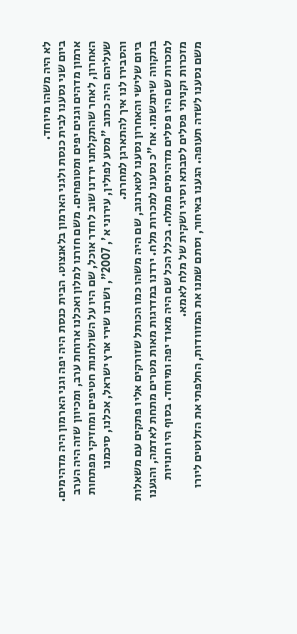לא היה משהו מיוחד.
ביום שני נסענו לבית כנסת ולגני הארמון בלאנצוט. הבית כנסת היה יפה וגני הארמון היה מדהימים. ארמון מדהים וגנים יפים ומטופחים. משם חזרנו למלון ואכלנו ארוחת ערב, ומכיוון שזה היה הערב האחרון, לאחר שהתקלחנו ירדנו שוב לחדר אוכל, שם היו על השולחנות חטיפים ומחזיקי מפתחות שעליהם היה כתוב "מסע לפולין, עירוני א', 2007", ושרנו שירי ארץ ישראל, אכלנו, סיכמנו והסבירו לנו איך להתארגן למחרת.
ביום שלישי והאחרון נסענו לטארנוב, שם היה משהו כמו הכותל שזורקים אליו פתקים עם משאלות בתקווה שיתגשמו. אח"כ נסענו למכרות מלח. ירדנו במדרגות מאות מטרים מתחת לאדמה, והגענו למכרות שם היו פסלים מדהימים ממלח. בכלל הכל שם היה מאוד יפה ומיוחד. בסוף היו חנויות מזכרות וקניתי פסלים לסבתא וסיגי ושקית של מלח לאמא.
משם נסענו לשדה תעופה. הגענו באיחור, וסתם שמנו את המזוודות, החלפתי את הזלוטים ליורו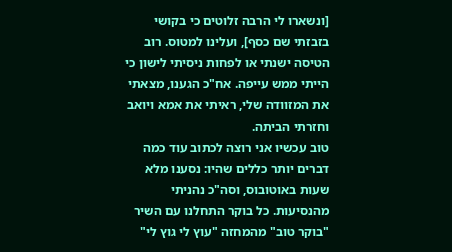[ונשארו לי הרבה זלוטים כי בקושי בזבזתי שם כסף], ועלינו למטוס. רוב הטיסה ישנתי או לפחות ניסיתי לישון כי הייתי ממש עייפה. אח"כ הגענו, מצאתי את המזוודה שלי, ראיתי את אמא ויואב וחזרתי הביתה.
טוב עכשיו אני רוצה לכתוב עוד כמה דברים יותר כללים שהיו: נסענו מלא שעות באוטובוס, וסה"כ נהניתי מהנסיעות. כל בוקר התחלנו עם השיר "בוקר טוב" מהמחזה "עוץ לי גוץ לי"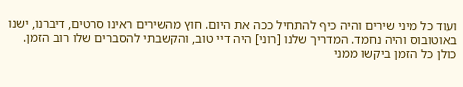ועוד כל מיני שירים והיה כיף להתחיל ככה את היום. חוץ מהשירים ראינו סרטים, דיברנו, ישנו באוטובוס והיה נחמד. המדריך שלנו [רוני] היה דיי טוב, והקשבתי להסברים שלו רוב הזמן. כולן כל הזמן ביקשו ממני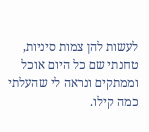לעשות להן צמות סיניות, טחנתי שם כל היום אוכל וממתקים ונראה לי שהעלתי כמה קילו.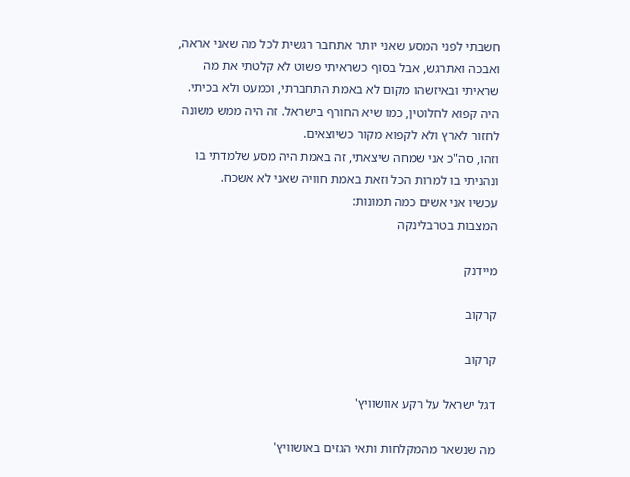חשבתי לפני המסע שאני יותר אתחבר רגשית לכל מה שאני אראה, ואבכה ואתרגש, אבל בסוף כשראיתי פשוט לא קלטתי את מה שראיתי ובאיזשהו מקום לא באמת התחברתי, וכמעט ולא בכיתי. היה קפוא לחלוטין, כמו שיא החורף בישראל. זה היה ממש משונה לחזור לארץ ולא לקפוא מקור כשיוצאים.
וזהו, סה"כ אני שמחה שיצאתי, זה באמת היה מסע שלמדתי בו ונהניתי בו למרות הכל וזאת באמת חוויה שאני לא אשכח.
עכשיו אני אשים כמה תמונות:
המצבות בטרבלינקה

מיידנק

קרקוב

קרקוב

דגל ישראל על רקע אוושוויץ'

מה שנשאר מהמקלחות ותאי הגזים באושוויץ'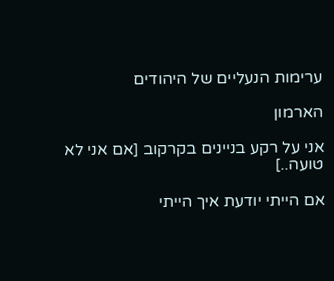ערימות הנעליים של היהודים

הארמון

אני על רקע בניינים בקרקוב [אם אני לא טועה..]

אם הייתי יודעת איך הייתי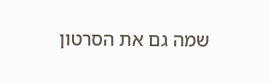שמה גם את הסרטון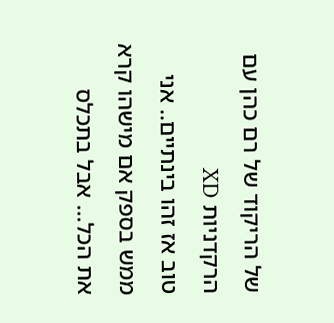של הריקוד של רם כהן עם הרקדניות XD
טוב אז זהו בינתיים.. אני ממש בספק אם מישהו קרא את הכל... אבל בתכלס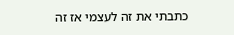כתבתי את זה לעצמי אז זה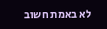לא באמת חשוב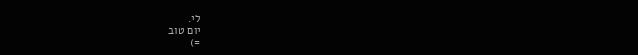לי.
יום טוב
=)